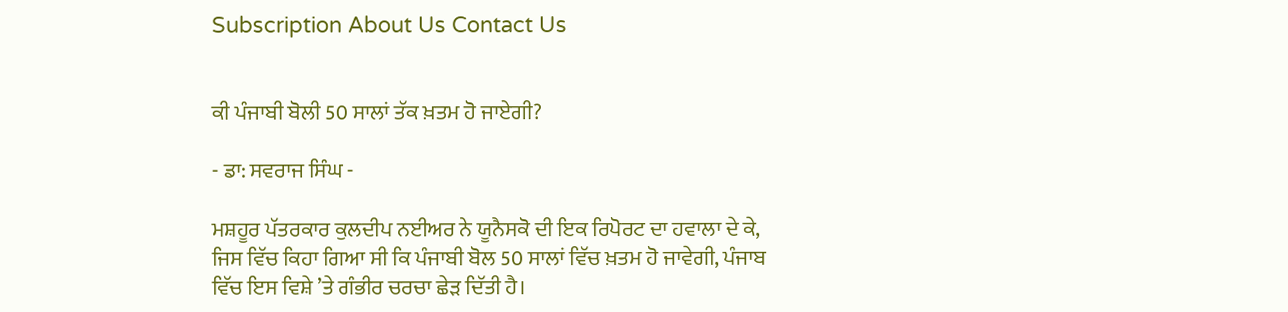Subscription About Us Contact Us


ਕੀ ਪੰਜਾਬੀ ਬੋਲੀ 50 ਸਾਲਾਂ ਤੱਕ ਖ਼ਤਮ ਹੋ ਜਾਏਗੀ?

- ਡਾ: ਸਵਰਾਜ ਸਿੰਘ -

ਮਸ਼ਹੂਰ ਪੱਤਰਕਾਰ ਕੁਲਦੀਪ ਨਈਅਰ ਨੇ ਯੂਨੈਸਕੋ ਦੀ ਇਕ ਰਿਪੋਰਟ ਦਾ ਹਵਾਲਾ ਦੇ ਕੇ, ਜਿਸ ਵਿੱਚ ਕਿਹਾ ਗਿਆ ਸੀ ਕਿ ਪੰਜਾਬੀ ਬੋਲ 50 ਸਾਲਾਂ ਵਿੱਚ ਖ਼ਤਮ ਹੋ ਜਾਵੇਗੀ, ਪੰਜਾਬ ਵਿੱਚ ਇਸ ਵਿਸ਼ੇ ’ਤੇ ਗੰਭੀਰ ਚਰਚਾ ਛੇੜ ਦਿੱਤੀ ਹੈ।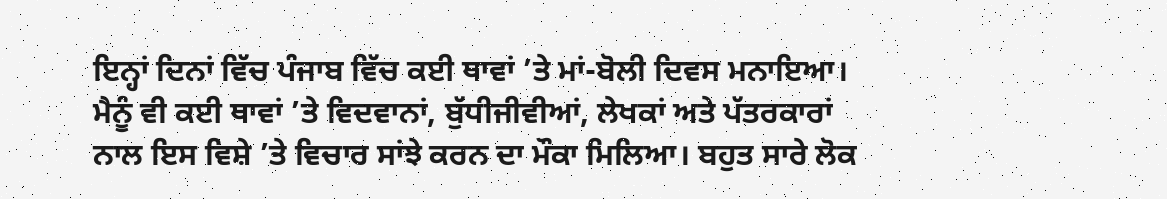ਇਨ੍ਹਾਂ ਦਿਨਾਂ ਵਿੱਚ ਪੰਜਾਬ ਵਿੱਚ ਕਈ ਥਾਵਾਂ ’ਤੇ ਮਾਂ-ਬੋਲੀ ਦਿਵਸ ਮਨਾਇਆ। ਮੈਨੂੰ ਵੀ ਕਈ ਥਾਵਾਂ ’ਤੇ ਵਿਦਵਾਨਾਂ, ਬੁੱਧੀਜੀਵੀਆਂ, ਲੇਖਕਾਂ ਅਤੇ ਪੱਤਰਕਾਰਾਂ ਨਾਲ ਇਸ ਵਿਸ਼ੇ ’ਤੇ ਵਿਚਾਰ ਸਾਂਝੇ ਕਰਨ ਦਾ ਮੌਕਾ ਮਿਲਿਆ। ਬਹੁਤ ਸਾਰੇ ਲੋਕ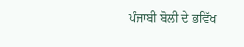ਪੰਜਾਬੀ ਬੋਲੀ ਦੇ ਭਵਿੱਖ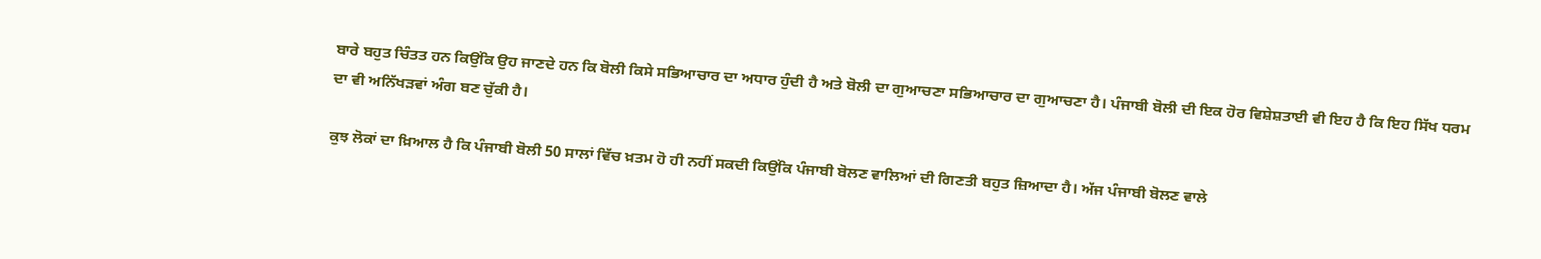ਬਾਰੇ ਬਹੁਤ ਚਿੰਤਤ ਹਨ ਕਿਉਂਕਿ ਉਹ ਜਾਣਦੇ ਹਨ ਕਿ ਬੋਲੀ ਕਿਸੇ ਸਭਿਆਚਾਰ ਦਾ ਅਧਾਰ ਹੁੰਦੀ ਹੈ ਅਤੇ ਬੋਲੀ ਦਾ ਗੁਆਚਣਾ ਸਭਿਆਚਾਰ ਦਾ ਗੁਆਚਣਾ ਹੈ। ਪੰਜਾਬੀ ਬੋਲੀ ਦੀ ਇਕ ਹੋਰ ਵਿਸ਼ੇਸ਼ਤਾਈ ਵੀ ਇਹ ਹੈ ਕਿ ਇਹ ਸਿੱਖ ਧਰਮ ਦਾ ਵੀ ਅਨਿੱਖੜਵਾਂ ਅੰਗ ਬਣ ਚੁੱਕੀ ਹੈ।

ਕੁਝ ਲੋਕਾਂ ਦਾ ਖ਼ਿਆਲ ਹੈ ਕਿ ਪੰਜਾਬੀ ਬੋਲੀ 50 ਸਾਲਾਂ ਵਿੱਚ ਖ਼ਤਮ ਹੋ ਹੀ ਨਹੀਂ ਸਕਦੀ ਕਿਉਂਕਿ ਪੰਜਾਬੀ ਬੋਲਣ ਵਾਲਿਆਂ ਦੀ ਗਿਣਤੀ ਬਹੁਤ ਜ਼ਿਆਦਾ ਹੈ। ਅੱਜ ਪੰਜਾਬੀ ਬੋਲਣ ਵਾਲੇ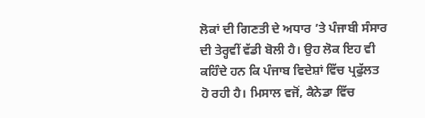ਲੋਕਾਂ ਦੀ ਗਿਣਤੀ ਦੇ ਅਧਾਰ ’ਤੇ ਪੰਜਾਬੀ ਸੰਸਾਰ ਦੀ ਤੇਰ੍ਹਵੀਂ ਵੱਡੀ ਬੋਲੀ ਹੈ। ਉਹ ਲੋਕ ਇਹ ਵੀ ਕਹਿੰਦੇ ਹਨ ਕਿ ਪੰਜਾਬ ਵਿਦੇਸ਼ਾਂ ਵਿੱਚ ਪ੍ਰਫੁੱਲਤ ਹੋ ਰਹੀ ਹੈ। ਮਿਸਾਲ ਵਜੋਂ, ਕੈਨੇਡਾ ਵਿੱਚ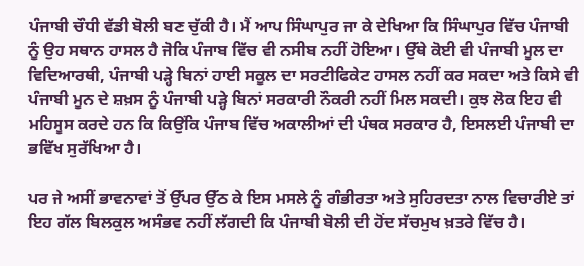ਪੰਜਾਬੀ ਚੌਧੀ ਵੱਡੀ ਬੋਲੀ ਬਣ ਚੁੱਕੀ ਹੈ। ਮੈਂ ਆਪ ਸਿੰਘਾਪੁਰ ਜਾ ਕੇ ਦੇਖਿਆ ਕਿ ਸਿੰਘਾਪੁਰ ਵਿੱਚ ਪੰਜਾਬੀ ਨੂੰ ਉਹ ਸਥਾਨ ਹਾਸਲ ਹੈ ਜੋਕਿ ਪੰਜਾਬ ਵਿੱਚ ਵੀ ਨਸੀਬ ਨਹੀਂ ਹੋਇਆ। ਉੱਥੇ ਕੋਈ ਵੀ ਪੰਜਾਬੀ ਮੂਲ ਦਾ ਵਿਦਿਆਰਥੀ, ਪੰਜਾਬੀ ਪੜ੍ਹੇ ਬਿਨਾਂ ਹਾਈ ਸਕੂਲ ਦਾ ਸਰਟੀਫਿਕੇਟ ਹਾਸਲ ਨਹੀਂ ਕਰ ਸਕਦਾ ਅਤੇ ਕਿਸੇ ਵੀ ਪੰਜਾਬੀ ਮੂਨ ਦੇ ਸ਼ਖ਼ਸ ਨੂੰ ਪੰਜਾਬੀ ਪੜ੍ਹੇ ਬਿਨਾਂ ਸਰਕਾਰੀ ਨੌਕਰੀ ਨਹੀਂ ਮਿਲ ਸਕਦੀ। ਕੁਝ ਲੋਕ ਇਹ ਵੀ ਮਹਿਸੂਸ ਕਰਦੇ ਹਨ ਕਿ ਕਿਉਂਕਿ ਪੰਜਾਬ ਵਿੱਚ ਅਕਾਲੀਆਂ ਦੀ ਪੰਥਕ ਸਰਕਾਰ ਹੈ, ਇਸਲਈ ਪੰਜਾਬੀ ਦਾ ਭਵਿੱਖ ਸੁਰੱਖਿਆ ਹੈ।

ਪਰ ਜੇ ਅਸੀਂ ਭਾਵਨਾਵਾਂ ਤੋਂ ਉੱਪਰ ਉੱਠ ਕੇ ਇਸ ਮਸਲੇ ਨੂੰ ਗੰਭੀਰਤਾ ਅਤੇ ਸੁਹਿਰਦਤਾ ਨਾਲ ਵਿਚਾਰੀਏ ਤਾਂ ਇਹ ਗੱਲ ਬਿਲਕੁਲ ਅਸੰਭਵ ਨਹੀਂ ਲੱਗਦੀ ਕਿ ਪੰਜਾਬੀ ਬੋਲੀ ਦੀ ਹੋਂਦ ਸੱਚਮੁਖ ਖ਼ਤਰੇ ਵਿੱਚ ਹੈ।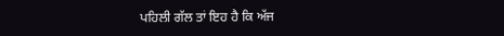ਪਹਿਲੀ ਗੱਲ ਤਾਂ ਇਹ ਹੈ ਕਿ ਅੱਜ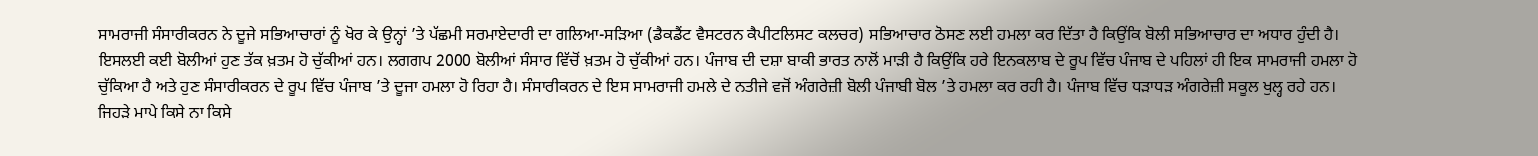ਸਾਮਰਾਜੀ ਸੰਸਾਰੀਕਰਨ ਨੇ ਦੂਜੇ ਸਭਿਆਚਾਰਾਂ ਨੂੰ ਖੋਰ ਕੇ ਉਨ੍ਹਾਂ ’ਤੇ ਪੱਛਮੀ ਸਰਮਾਏਦਾਰੀ ਦਾ ਗਲਿਆ-ਸੜਿਆ (ਡੈਕਡੈਂਟ ਵੈਸਟਰਨ ਕੈਪੀਟਲਿਸਟ ਕਲਚਰ) ਸਭਿਆਚਾਰ ਠੋਸਣ ਲਈ ਹਮਲਾ ਕਰ ਦਿੱਤਾ ਹੈ ਕਿਉਂਕਿ ਬੋਲੀ ਸਭਿਆਚਾਰ ਦਾ ਅਧਾਰ ਹੁੰਦੀ ਹੈ। ਇਸਲਈ ਕਈ ਬੋਲੀਆਂ ਹੁਣ ਤੱਕ ਖ਼ਤਮ ਹੋ ਚੁੱਕੀਆਂ ਹਨ। ਲਗਗਪ 2000 ਬੋਲੀਆਂ ਸੰਸਾਰ ਵਿੱਚੋਂ ਖ਼ਤਮ ਹੋ ਚੁੱਕੀਆਂ ਹਨ। ਪੰਜਾਬ ਦੀ ਦਸ਼ਾ ਬਾਕੀ ਭਾਰਤ ਨਾਲੋਂ ਮਾੜੀ ਹੈ ਕਿਉਂਕਿ ਹਰੇ ਇਨਕਲਾਬ ਦੇ ਰੂਪ ਵਿੱਚ ਪੰਜਾਬ ਦੇ ਪਹਿਲਾਂ ਹੀ ਇਕ ਸਾਮਰਾਜੀ ਹਮਲਾ ਹੋ ਚੁੱਕਿਆ ਹੈ ਅਤੇ ਹੁਣ ਸੰਸਾਰੀਕਰਨ ਦੇ ਰੂਪ ਵਿੱਚ ਪੰਜਾਬ ’ਤੇ ਦੂਜਾ ਹਮਲਾ ਹੋ ਰਿਹਾ ਹੈ। ਸੰਸਾਰੀਕਰਨ ਦੇ ਇਸ ਸਾਮਰਾਜੀ ਹਮਲੇ ਦੇ ਨਤੀਜੇ ਵਜੋਂ ਅੰਗਰੇਜ਼ੀ ਬੋਲੀ ਪੰਜਾਬੀ ਬੋਲ ’ਤੇ ਹਮਲਾ ਕਰ ਰਹੀ ਹੈ। ਪੰਜਾਬ ਵਿੱਚ ਧੜਾਧੜ ਅੰਗਰੇਜ਼ੀ ਸਕੂਲ ਖੁਲ੍ਹ ਰਹੇ ਹਨ। ਜਿਹੜੇ ਮਾਪੇ ਕਿਸੇ ਨਾ ਕਿਸੇ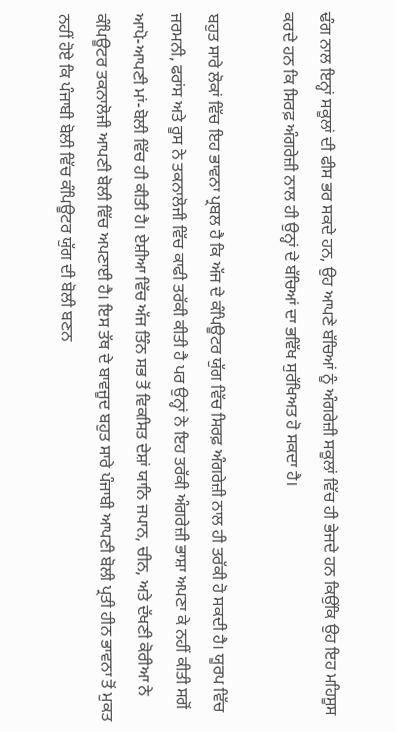ਢੰਗ ਨਾਲ ਇਨ੍ਹਾਂ ਸਕੂਲਾਂ ਦੀ ਫੀਸ ਭਰ ਸਕਦੇ ਹਨ, ਉਹ ਆਪਣੇ ਬੱਚਿਆਂ ਨੂੰ ਅੰਗਰੇਜ਼ੀ ਸਕੂਲਾਂ ਵਿੱਚ ਹੀ ਭੇਜਦੇ ਹਨ ਕਿਉਂਕਿ ਉਹ ਇਹ ਮਹਿਸੂਸ ਕਰਦੇ ਹਨ ਕਿ ਸਿਰਫ਼ ਅੰਗਰੇਜ਼ੀ ਨਾਲ ਹੀ ਉਨ੍ਹਾਂ ਦੇ ਬੱਚਿਆਂ ਦਾ ਭਵਿੱਖ ਸੁਰੱਖਿਅਤ ਹੋ ਸਕਦਾ ਹੈ।

ਬਹੁਤ ਸਾਰੇ ਲੋਕਾਂ ਵਿੱਚ ਇਹ ਭਾਵਨਾ ਪ੍ਰਬਲ ਹੈ ਕਿ ਅੱਜ ਦੇ ਕੰਪਿਊਟਰ ਯੁੱਗ ਵਿੱਚ ਸਿਰਫ਼ ਅੰਗਰੇਜ਼ੀ ਨਾਲ ਹੀ ਤਰੱਕੀ ਹੋ ਸਕਦੀ ਹੈ। ਯੂਰਪ ਵਿੱਚ ਜਰਮਨੀ, ਫਰਾਂਸ ਅਤੇ ਰੂਸ ਨੇ ਤਕਨਾਲੋਜੀ ਵਿੱਚ ਕਾਫੀ ਤਰੱਕੀ ਕੀਤੀ ਹੈ ਪਰ ਉਨ੍ਹਾਂ ਨੇ ਇਹ ਤਰੱਕੀ ਅੰਗਰੇਜ਼ੀ ਭਾਸ਼ਾ ਅਪਣਾ ਕੇ ਨਹੀਂ ਕੀਤੀ ਸਗੋਂ ਆਪੋ-ਆਪਣੀ ਮਾਂ-ਬੋਲੀ ਵਿੱਚ ਹੀ ਕੀਤੀ ਹੈ। ਏਸ਼ੀਆ ਵਿੱਚ ਅੱਜ ਤਿੰਨ ਸਭ ਤੋਂ ਵਿਕਸਿਤ ਦੇਸ਼ਾਂ ਯਾਨਿ ਜਪਾਨ, ਚੀਨ, ਅਤੇ ਦੱਖਣੀ ਕੋਰੀਆ ਨੇ ਕੰਪਿਊਟਰ ਤਕਨਾਲੋਜੀ ਆਪਣੀ ਬੋਲੀ ਵਿੱਚ ਅਪਣਾਈ ਹੈ। ਇਸ ਤੱਥ ਦੇ ਬਾਵਜੂਦ ਬਹੁਤ ਸਾਰੇ ਪੰਜਾਬੀ ਆਪਣੀ ਬੋਲੀ ਪ੍ਰਤੀ ਹੀਨ ਭਾਵਨਾ ਤੋਂ ਮੁਕਤ ਨਹੀਂ ਹੋਏ ਕਿ ਪੰਜਾਬੀ ਬੋਲੀ ਵਿੱਚ ਕੰਪਿਊਟਰ ਯੁੱਗ ਦੀ ਬੋਲੀ ਬਣਨ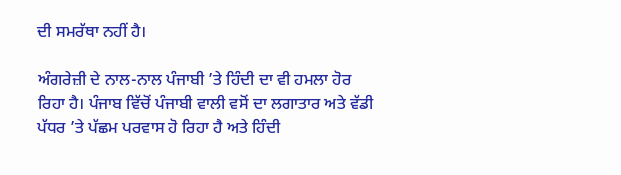ਦੀ ਸਮਰੱਥਾ ਨਹੀਂ ਹੈ।

ਅੰਗਰੇਜ਼ੀ ਦੇ ਨਾਲ-ਨਾਲ ਪੰਜਾਬੀ ’ਤੇ ਹਿੰਦੀ ਦਾ ਵੀ ਹਮਲਾ ਹੋਰ ਰਿਹਾ ਹੈ। ਪੰਜਾਬ ਵਿੱਚੋਂ ਪੰਜਾਬੀ ਵਾਲੀ ਵਸੋਂ ਦਾ ਲਗਾਤਾਰ ਅਤੇ ਵੱਡੀ ਪੱਧਰ ’ਤੇ ਪੱਛਮ ਪਰਵਾਸ ਹੋ ਰਿਹਾ ਹੈ ਅਤੇ ਹਿੰਦੀ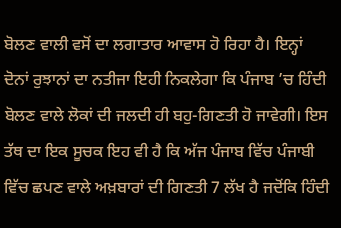ਬੋਲਣ ਵਾਲੀ ਵਸੋਂ ਦਾ ਲਗਾਤਾਰ ਆਵਾਸ ਹੋ ਰਿਹਾ ਹੈ। ਇਨ੍ਹਾਂ ਦੋਨਾਂ ਰੁਝਾਨਾਂ ਦਾ ਨਤੀਜਾ ਇਹੀ ਨਿਕਲੇਗਾ ਕਿ ਪੰਜਾਬ ’ਚ ਹਿੰਦੀ ਬੋਲਣ ਵਾਲੇ ਲੋਕਾਂ ਦੀ ਜਲਦੀ ਹੀ ਬਹੁ-ਗਿਣਤੀ ਹੋ ਜਾਵੇਗੀ। ਇਸ ਤੱਥ ਦਾ ਇਕ ਸੂਚਕ ਇਹ ਵੀ ਹੈ ਕਿ ਅੱਜ ਪੰਜਾਬ ਵਿੱਚ ਪੰਜਾਬੀ ਵਿੱਚ ਛਪਣ ਵਾਲੇ ਅਖ਼ਬਾਰਾਂ ਦੀ ਗਿਣਤੀ 7 ਲੱਖ ਹੈ ਜਦੋਂਕਿ ਹਿੰਦੀ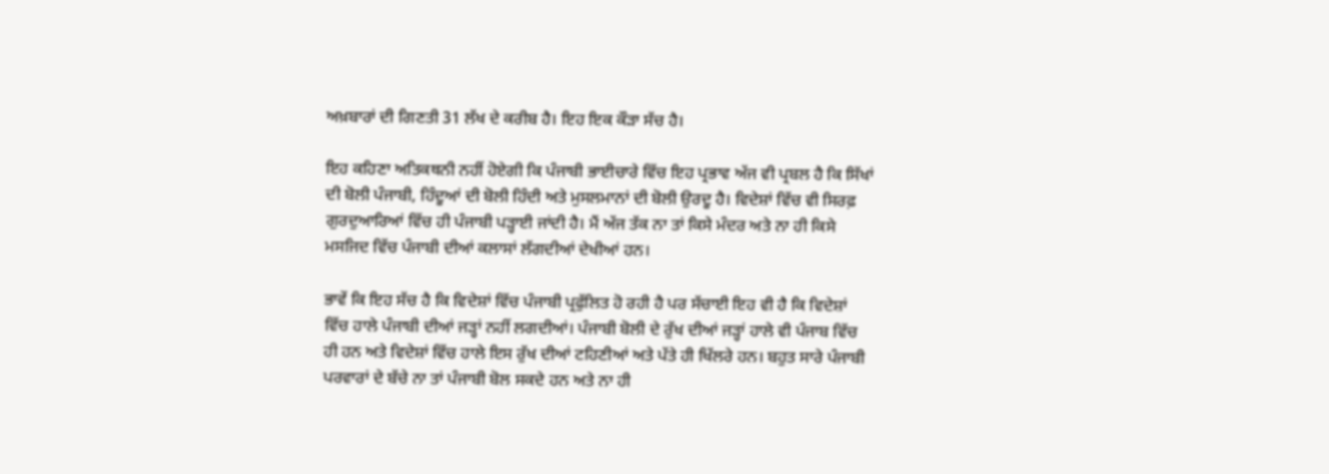ਅਖ਼ਬਾਰਾਂ ਦੀ ਗਿਣਤੀ 31 ਲੱਖ ਦੇ ਕਰੀਬ ਹੈ। ਇਹ ਇਕ ਕੌੜਾ ਸੱਚ ਹੈ।

ਇਹ ਕਹਿਣਾ ਅਤਿਕਥਨੀ ਨਹੀਂ ਹੋਏਗੀ ਕਿ ਪੰਜਾਬੀ ਭਾਈਚਾਰੇ ਵਿੱਚ ਇਹ ਪ੍ਰਭਾਵ ਅੱਜ ਵੀ ਪ੍ਰਬਲ ਹੈ ਕਿ ਸਿੱਖਾਂ ਦੀ ਬੋਲੀ ਪੰਜਾਬੀ, ਹਿੰਦੂਆਂ ਦੀ ਬੋਲੀ ਹਿੰਦੀ ਅਤੇ ਮੁਸਲਮਾਨਾਂ ਦੀ ਬੋਲੀ ਉਰਦੂ ਹੈ। ਵਿਦੇਸ਼ਾਂ ਵਿੱਚ ਵੀ ਸਿਰਫ਼ ਗੁਰਦੁਆਰਿਆਂ ਵਿੱਚ ਹੀ ਪੰਜਾਬੀ ਪੜ੍ਹਾਈ ਜਾਂਦੀ ਹੈ। ਮੈਂ ਅੱਜ ਤੱਕ ਨਾ ਤਾਂ ਕਿਸੇ ਮੰਦਰ ਅਤੇ ਨਾ ਹੀ ਕਿਸੇ ਮਸਜਿਦ ਵਿੱਚ ਪੰਜਾਬੀ ਦੀਆਂ ਕਲਾਸਾਂ ਲੱਗਦੀਆਂ ਦੇਖੀਆਂ ਹਨ।

ਭਾਵੇਂ ਕਿ ਇਹ ਸੱਚ ਹੈ ਕਿ ਵਿਦੇਸ਼ਾਂ ਵਿੱਚ ਪੰਜਾਬੀ ਪ੍ਰਫੁੱਲਿਤ ਹੋ ਰਹੀ ਹੈ ਪਰ ਸੱਚਾਈ ਇਹ ਵੀ ਹੈ ਕਿ ਵਿਦੇਸ਼ਾਂ ਵਿੱਚ ਹਾਲੇ ਪੰਜਾਬੀ ਦੀਆਂ ਜੜ੍ਹਾਂ ਨਹੀਂ ਲਗਦੀਆਂ। ਪੰਜਾਬੀ ਬੋਲੀ ਦੇ ਰੁੱਖ ਦੀਆਂ ਜੜ੍ਹਾਂ ਹਾਲੇ ਵੀ ਪੰਜਾਬ ਵਿੱਚ ਹੀ ਹਨ ਅਤੇ ਵਿਦੇਸ਼ਾਂ ਵਿੱਚ ਹਾਲੇ ਇਸ ਰੁੱਖ ਦੀਆਂ ਟਹਿਣੀਆਂ ਅਤੇ ਪੱਤੇ ਹੀ ਖਿੱਲਰੇ ਹਨ। ਬਹੁਤ ਸਾਰੇ ਪੰਜਾਬੀ ਪਰਵਾਰਾਂ ਦੇ ਬੱਚੇ ਨਾ ਤਾਂ ਪੰਜਾਬੀ ਬੋਲ ਸਕਦੇ ਹਨ ਅਤੇ ਨਾ ਹੀ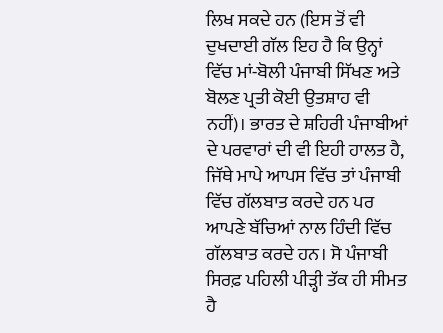ਲਿਖ ਸਕਦੇ ਹਨ (ਇਸ ਤੋਂ ਵੀ ਦੁਖਦਾਈ ਗੱਲ ਇਹ ਹੈ ਕਿ ਉਨ੍ਹਾਂ ਵਿੱਚ ਮਾਂ-ਬੋਲੀ ਪੰਜਾਬੀ ਸਿੱਖਣ ਅਤੇ ਬੋਲਣ ਪ੍ਰਤੀ ਕੋਈ ਉਤਸ਼ਾਹ ਵੀ ਨਹੀਂ)। ਭਾਰਤ ਦੇ ਸ਼ਹਿਰੀ ਪੰਜਾਬੀਆਂ ਦੇ ਪਰਵਾਰਾਂ ਦੀ ਵੀ ਇਹੀ ਹਾਲਤ ਹੈ, ਜਿੱਥੇ ਮਾਪੇ ਆਪਸ ਵਿੱਚ ਤਾਂ ਪੰਜਾਬੀ ਵਿੱਚ ਗੱਲਬਾਤ ਕਰਦੇ ਹਨ ਪਰ ਆਪਣੇ ਬੱਚਿਆਂ ਨਾਲ ਹਿੰਦੀ ਵਿੱਚ ਗੱਲਬਾਤ ਕਰਦੇ ਹਨ। ਸੋ ਪੰਜਾਬੀ ਸਿਰਫ਼ ਪਹਿਲੀ ਪੀੜ੍ਹੀ ਤੱਕ ਹੀ ਸੀਮਤ ਹੈ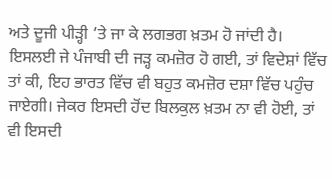ਅਤੇ ਦੂਜੀ ਪੀੜ੍ਹੀ ’ਤੇ ਜਾ ਕੇ ਲਗਭਗ ਖ਼ਤਮ ਹੋ ਜਾਂਦੀ ਹੈ। ਇਸਲਈ ਜੇ ਪੰਜਾਬੀ ਦੀ ਜੜ੍ਹ ਕਮਜ਼ੋਰ ਹੋ ਗਈ, ਤਾਂ ਵਿਦੇਸ਼ਾਂ ਵਿੱਚ ਤਾਂ ਕੀ, ਇਹ ਭਾਰਤ ਵਿੱਚ ਵੀ ਬਹੁਤ ਕਮਜ਼ੋਰ ਦਸ਼ਾ ਵਿੱਚ ਪਹੁੰਚ ਜਾਏਗੀ। ਜੇਕਰ ਇਸਦੀ ਹੋਂਦ ਬਿਲਕੁਲ ਖ਼ਤਮ ਨਾ ਵੀ ਹੋਈ, ਤਾਂ ਵੀ ਇਸਦੀ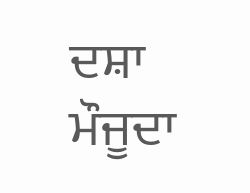ਦਸ਼ਾ ਮੌਜੂਦਾ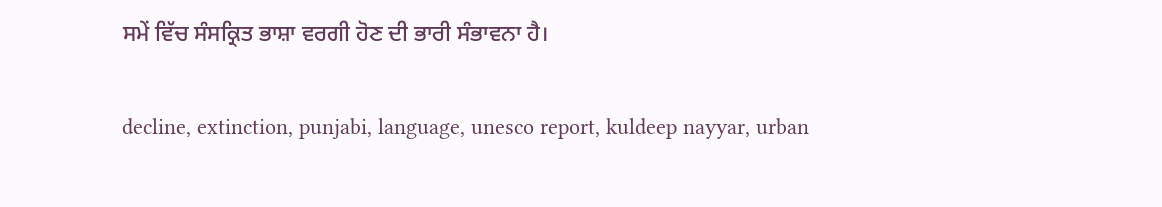ਸਮੇਂ ਵਿੱਚ ਸੰਸਕ੍ਰਿਤ ਭਾਸ਼ਾ ਵਰਗੀ ਹੋਣ ਦੀ ਭਾਰੀ ਸੰਭਾਵਨਾ ਹੈ।

decline, extinction, punjabi, language, unesco report, kuldeep nayyar, urban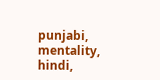punjabi, mentality, hindi,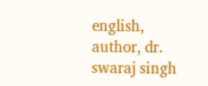english, author, dr. swaraj singh